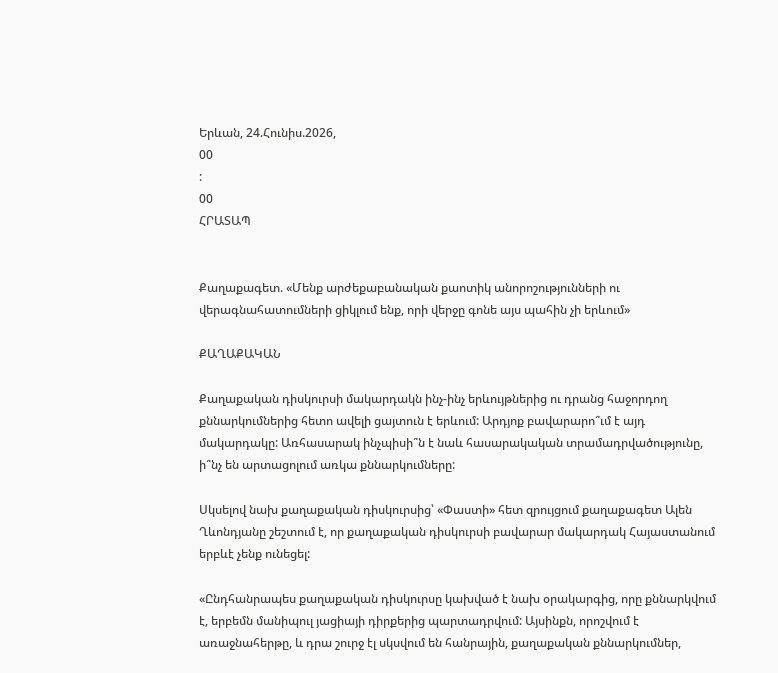Երևան, 24.Հունիս.2026,
00
:
00
ՀՐԱՏԱՊ


Քաղաքագետ. «Մենք արժեքաբանական քաոտիկ անորոշությունների ու վերագնահատումների ցիկլում ենք, որի վերջը գոնե այս պահին չի երևում»

ՔԱՂԱՔԱԿԱՆ

Քաղաքական դիսկուրսի մակարդակն ինչ-ինչ երևույթներից ու դրանց հաջորդող քննարկումներից հետո ավելի ցայտուն է երևում: Արդյոք բավարարո՞ւմ է այդ մակարդակը: Առհասարակ ինչպիսի՞ն է նաև հասարակական տրամադրվածությունը, ի՞նչ են արտացոլում առկա քննարկումները:

Սկսելով նախ քաղաքական դիսկուրսից՝ «Փաստի» հետ զրույցում քաղաքագետ Ալեն Ղևոնդյանը շեշտում է, որ քաղաքական դիսկուրսի բավարար մակարդակ Հայաստանում երբևէ չենք ունեցել:

«Ընդհանրապես քաղաքական դիսկուրսը կախված է նախ օրակարգից, որը քննարկվում է, երբեմն մանիպուլ յացիայի դիրքերից պարտադրվում: Այսինքն, որոշվում է առաջնահերթը, և դրա շուրջ էլ սկսվում են հանրային, քաղաքական քննարկումներ,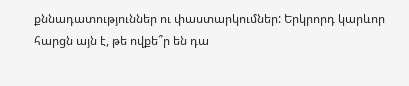քննադատություններ ու փաստարկումներ: Երկրորդ կարևոր հարցն այն է, թե ովքե՞ր են դա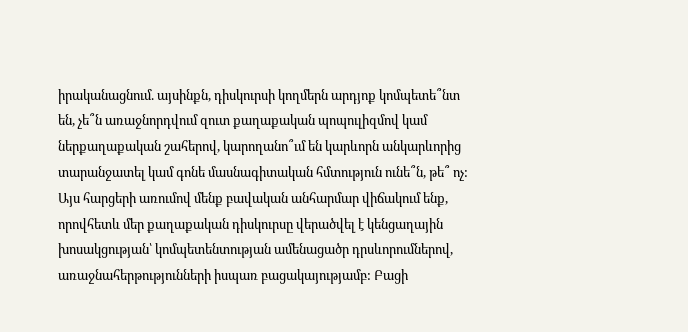իրականացնում. այսինքն, դիսկուրսի կողմերն արդյոք կոմպետե՞նտ են, չե՞ն առաջնորդվում զուտ քաղաքական պոպուլիզմով կամ ներքաղաքական շահերով, կարողանո՞ւմ են կարևորն անկարևորից տարանջատել կամ գոնե մասնագիտական հմտություն ունե՞ն, թե՞ ոչ: Այս հարցերի առումով մենք բավական անհարմար վիճակում ենք, որովհետև մեր քաղաքական դիսկուրսը վերածվել է կենցաղային խոսակցության՝ կոմպետենտության ամենացածր դրսևորումներով, առաջնահերթությունների իսպառ բացակայությամբ: Բացի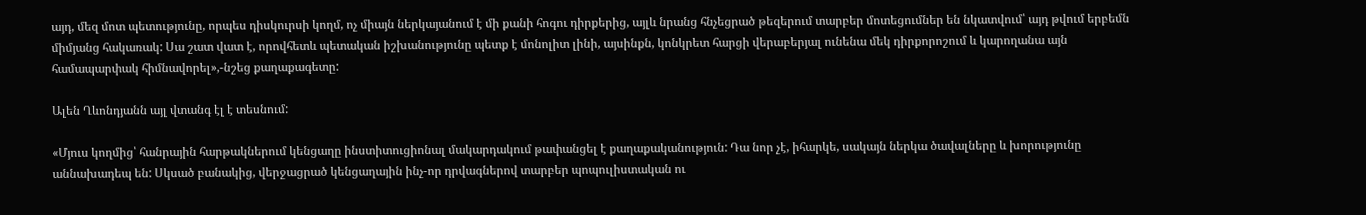այդ, մեզ մոտ պետությունը, որպես դիսկուրսի կողմ, ոչ միայն ներկայանում է մի քանի հոգու դիրքերից, այլև նրանց հնչեցրած թեզերում տարբեր մոտեցումներ են նկատվում՝ այդ թվում երբեմն միմյանց հակառակ: Սա շատ վատ է, որովհետև պետական իշխանությունը պետք է մոնոլիտ լինի, այսինքն, կոնկրետ հարցի վերաբերյալ ունենա մեկ դիրքորոշում և կարողանա այն համապարփակ հիմնավորել»,-նշեց քաղաքագետը:

Ալեն Ղևոնդյանն այլ վտանգ էլ է տեսնում:

«Մյուս կողմից՝ հանրային հարթակներում կենցաղը ինստիտուցիոնալ մակարդակում թափանցել է քաղաքականություն: Դա նոր չէ, իհարկե, սակայն ներկա ծավալները և խորությունը աննախադեպ են: Սկսած բանակից, վերջացրած կենցաղային ինչ-որ դրվագներով տարբեր պոպուլիստական ու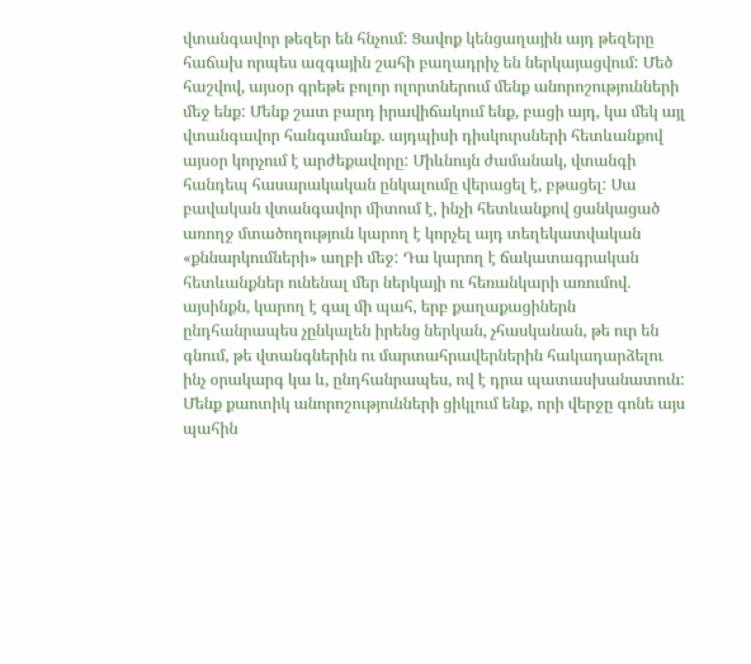վտանգավոր թեզեր են հնչում: Ցավոք կենցաղային այդ թեզերը հաճախ որպես ազգային շահի բաղադրիչ են ներկայացվում: Մեծ հաշվով, այսօր գրեթե բոլոր ոլորտներում մենք անորոշությունների մեջ ենք: Մենք շատ բարդ իրավիճակում ենք, բացի այդ, կա մեկ այլ վտանգավոր հանգամանք. այդպիսի դիսկուրսների հետևանքով այսօր կորչում է արժեքավորը: Միևնույն ժամանակ, վտանգի հանդեպ հասարակական ընկալումը վերացել է, բթացել: Սա բավական վտանգավոր միտում է, ինչի հետևանքով ցանկացած առողջ մտածողություն կարող է կորչել այդ տեղեկատվական «քննարկումների» աղբի մեջ: Դա կարող է ճակատագրական հետևանքներ ունենալ մեր ներկայի ու հեռանկարի առումով. այսինքն, կարող է գալ մի պահ, երբ քաղաքացիներն ընդհանրապես չընկալեն իրենց ներկան, չհասկանան, թե ուր են գնում, թե վտանգներին ու մարտահրավերներին հակադարձելու ինչ օրակարգ կա և, ընդհանրապես, ով է դրա պատասխանատուն: Մենք քաոտիկ անորոշությունների ցիկլում ենք, որի վերջը գոնե այս պահին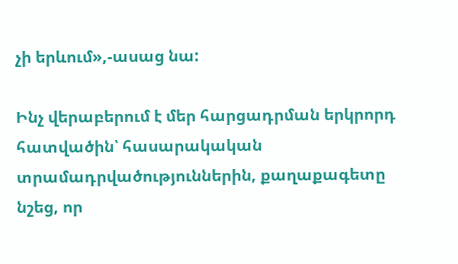չի երևում»,-ասաց նա:

Ինչ վերաբերում է մեր հարցադրման երկրորդ հատվածին՝ հասարակական տրամադրվածություններին, քաղաքագետը նշեց, որ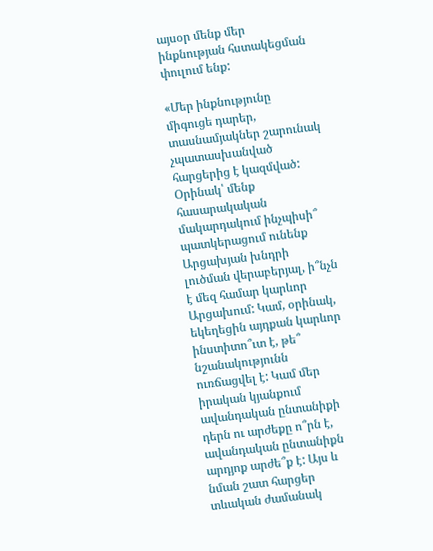այսօր մենք մեր ինքնության հստակեցման փուլում ենք:

«Մեր ինքնությունը միգուցե դարեր, տասնամյակներ շարունակ չպատասխանված հարցերից է կազմված: Օրինակ՝ մենք հասարակական մակարդակում ինչպիսի՞ պատկերացում ունենք Արցախյան խնդրի լուծման վերաբերյալ, ի՞նչն է մեզ համար կարևոր Արցախում: Կամ, օրինակ, եկեղեցին այդքան կարևոր ինստիտո՞ւտ է, թե՞ նշանակությունն ուռճացվել է: Կամ մեր իրական կյանքում ավանդական ընտանիքի դերն ու արժեքը ո՞րն է, ավանդական ընտանիքն արդյոք արժե՞ք է: Այս և նման շատ հարցեր տևական ժամանակ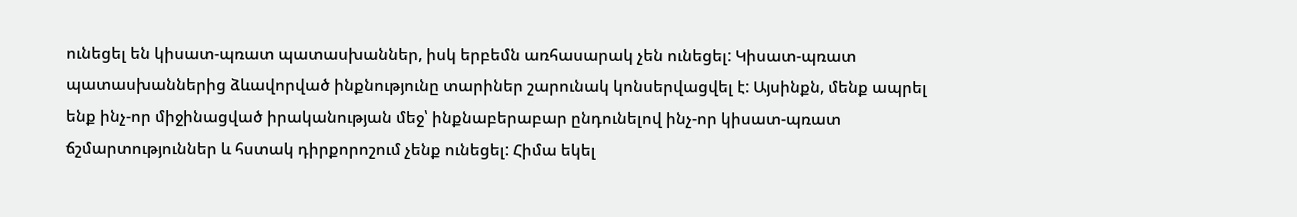ունեցել են կիսատ-պռատ պատասխաններ, իսկ երբեմն առհասարակ չեն ունեցել: Կիսատ-պռատ պատասխաններից ձևավորված ինքնությունը տարիներ շարունակ կոնսերվացվել է: Այսինքն, մենք ապրել ենք ինչ-որ միջինացված իրականության մեջ՝ ինքնաբերաբար ընդունելով ինչ-որ կիսատ-պռատ ճշմարտություններ և հստակ դիրքորոշում չենք ունեցել: Հիմա եկել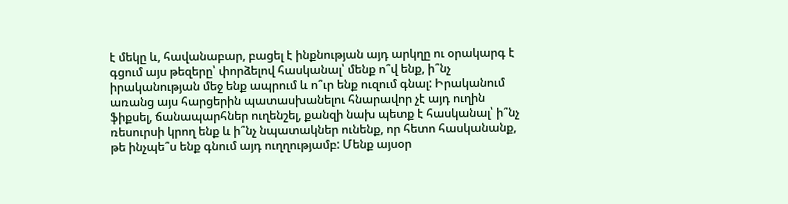է մեկը և, հավանաբար, բացել է ինքնության այդ արկղը ու օրակարգ է գցում այս թեզերը՝ փորձելով հասկանալ՝ մենք ո՞վ ենք, ի՞նչ իրականության մեջ ենք ապրում և ո՞ւր ենք ուզում գնալ: Իրականում առանց այս հարցերին պատասխանելու հնարավոր չէ այդ ուղին ֆիքսել, ճանապարհներ ուղենշել, քանզի նախ պետք է հասկանալ՝ ի՞նչ ռեսուրսի կրող ենք և ի՞նչ նպատակներ ունենք, որ հետո հասկանանք, թե ինչպե՞ս ենք գնում այդ ուղղությամբ: Մենք այսօր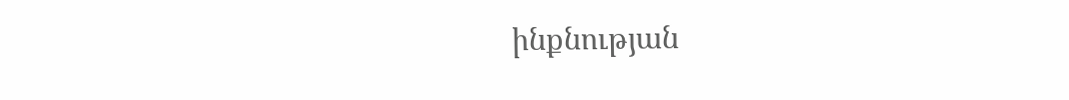ինքնության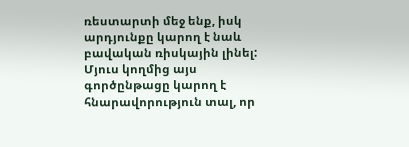ռեստարտի մեջ ենք, իսկ արդյունքը կարող է նաև բավական ռիսկային լինել: Մյուս կողմից այս գործընթացը կարող է հնարավորություն տալ, որ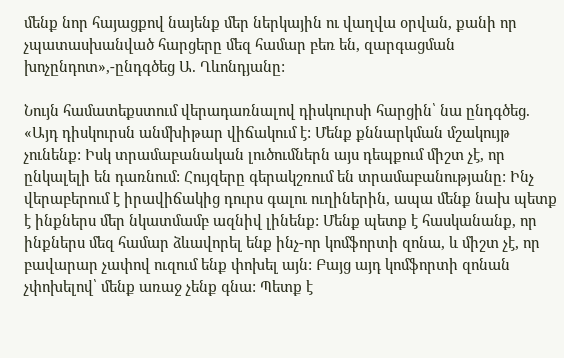մենք նոր հայացքով նայենք մեր ներկային ու վաղվա օրվան, քանի որ չպատասխանված հարցերը մեզ համար բեռ են, զարգացման խոչընդոտ»,-ընդգծեց Ա. Ղևոնդյանը:

Նույն համատեքստում վերադառնալով դիսկուրսի հարցին՝ նա ընդգծեց. «Այդ դիսկուրսն անմխիթար վիճակում է: Մենք քննարկման մշակույթ չունենք: Իսկ տրամաբանական լուծումներն այս դեպքում միշտ չէ, որ ընկալելի են դառնում: Հույզերը գերակշռում են տրամաբանությանը: Ինչ վերաբերում է իրավիճակից դուրս գալու ուղիներին, ապա մենք նախ պետք է ինքներս մեր նկատմամբ ազնիվ լինենք: Մենք պետք է հասկանանք, որ ինքներս մեզ համար ձևավորել ենք ինչ-որ կոմֆորտի զոնա, և միշտ չէ, որ բավարար չափով ուզում ենք փոխել այն: Բայց այդ կոմֆորտի զոնան չփոխելով՝ մենք առաջ չենք գնա: Պետք է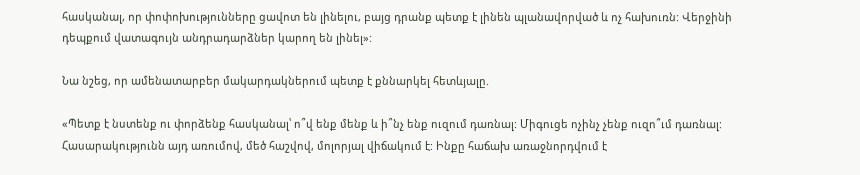հասկանալ, որ փոփոխությունները ցավոտ են լինելու, բայց դրանք պետք է լինեն պլանավորված և ոչ հախուռն: Վերջինի դեպքում վատագույն անդրադարձներ կարող են լինել»:

Նա նշեց, որ ամենատարբեր մակարդակներում պետք է քննարկել հետևյալը.

«Պետք է նստենք ու փորձենք հասկանալ՝ ո՞վ ենք մենք և ի՞նչ ենք ուզում դառնալ: Միգուցե ոչինչ չենք ուզո՞ւմ դառնալ: Հասարակությունն այդ առումով, մեծ հաշվով, մոլորյալ վիճակում է: Ինքը հաճախ առաջնորդվում է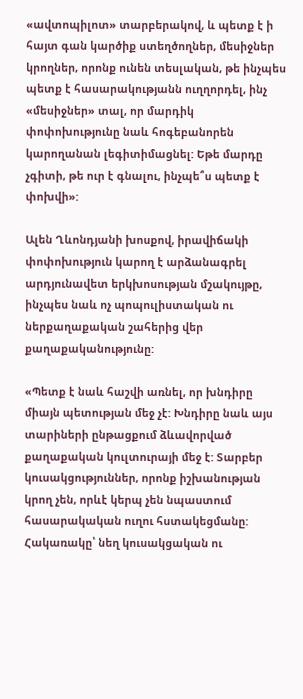«ավտոպիլոտ» տարբերակով, և պետք է ի հայտ գան կարծիք ստեղծողներ, մեսիջներ կրողներ, որոնք ունեն տեսլական, թե ինչպես պետք է հասարակությանն ուղղորդել, ինչ «մեսիջներ» տալ, որ մարդիկ փոփոխությունը նաև հոգեբանորեն կարողանան լեգիտիմացնել: Եթե մարդը չգիտի, թե ուր է գնալու, ինչպե՞ս պետք է փոխվի»:

Ալեն Ղևոնդյանի խոսքով, իրավիճակի փոփոխություն կարող է արձանագրել արդյունավետ երկխոսության մշակույթը, ինչպես նաև ոչ պոպուլիստական ու ներքաղաքական շահերից վեր քաղաքականությունը:

«Պետք է նաև հաշվի առնել, որ խնդիրը միայն պետության մեջ չէ: Խնդիրը նաև այս տարիների ընթացքում ձևավորված քաղաքական կուլտուրայի մեջ է: Տարբեր կուսակցություններ, որոնք իշխանության կրող չեն, որևէ կերպ չեն նպաստում հասարակական ուղու հստակեցմանը: Հակառակը՝ նեղ կուսակցական ու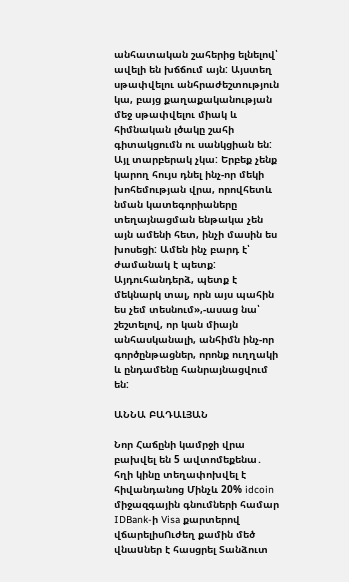անհատական շահերից ելնելով՝ ավելի են խճճում այն: Այստեղ սթափվելու անհրաժեշտություն կա, բայց քաղաքականության մեջ սթափվելու միակ և հիմնական լծակը շահի գիտակցումն ու սանկցիան են: Այլ տարբերակ չկա: Երբեք չենք կարող հույս դնել ինչ-որ մեկի խոհեմության վրա, որովհետև նման կատեգորիաները տեղայնացման ենթակա չեն այն ամենի հետ, ինչի մասին ես խոսեցի: Ամեն ինչ բարդ է՝ ժամանակ է պետք: Այդուհանդերձ, պետք է մեկնարկ տալ, որն այս պահին ես չեմ տեսնում»,-ասաց նա՝ շեշտելով, որ կան միայն անհասկանալի, անհիմն ինչ-որ գործընթացներ, որոնք ուղղակի և ընդամենը հանրայնացվում են:

ԱՆՆԱ ԲԱԴԱԼՅԱՆ

Նոր Հաճընի կամրջի վրա բախվել են 5 ավտոմեքենա․ հղի կինը տեղափոխվել է հիվանդանոց Մինչև 20% idcoin միջազգային գնումների համար IDBank-ի Visa քարտերով վճարելիսՈւժեղ քամին մեծ վնաuներ է հասցրել Տանձուտ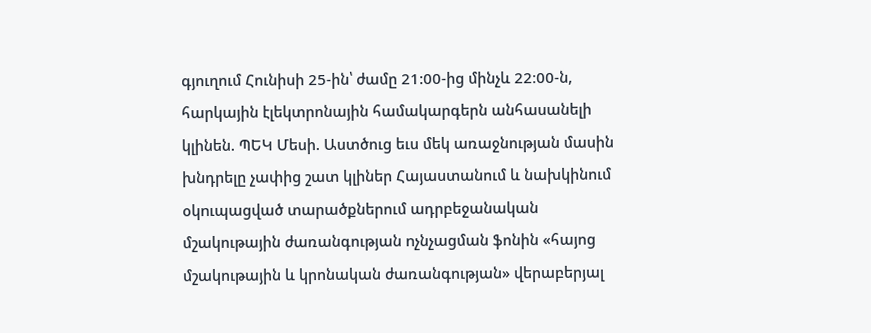գյուղում Հունիսի 25-ին՝ ժամը 21:00-ից մինչև 22։00-ն, հարկային էլեկտրոնային համակարգերն անհասանելի կլինեն. ՊԵԿ Մեսի. Աստծուց եւս մեկ առաջնության մասին խնդրելը չափից շատ կլիներ Հայաստանում և նախկինում օկnւպացված տարածքներում ադրբեջանական մշակութային ժառանգության nչնչացման ֆոնին «հայոց մշակութային և կրոնական ժառանգության» վերաբերյալ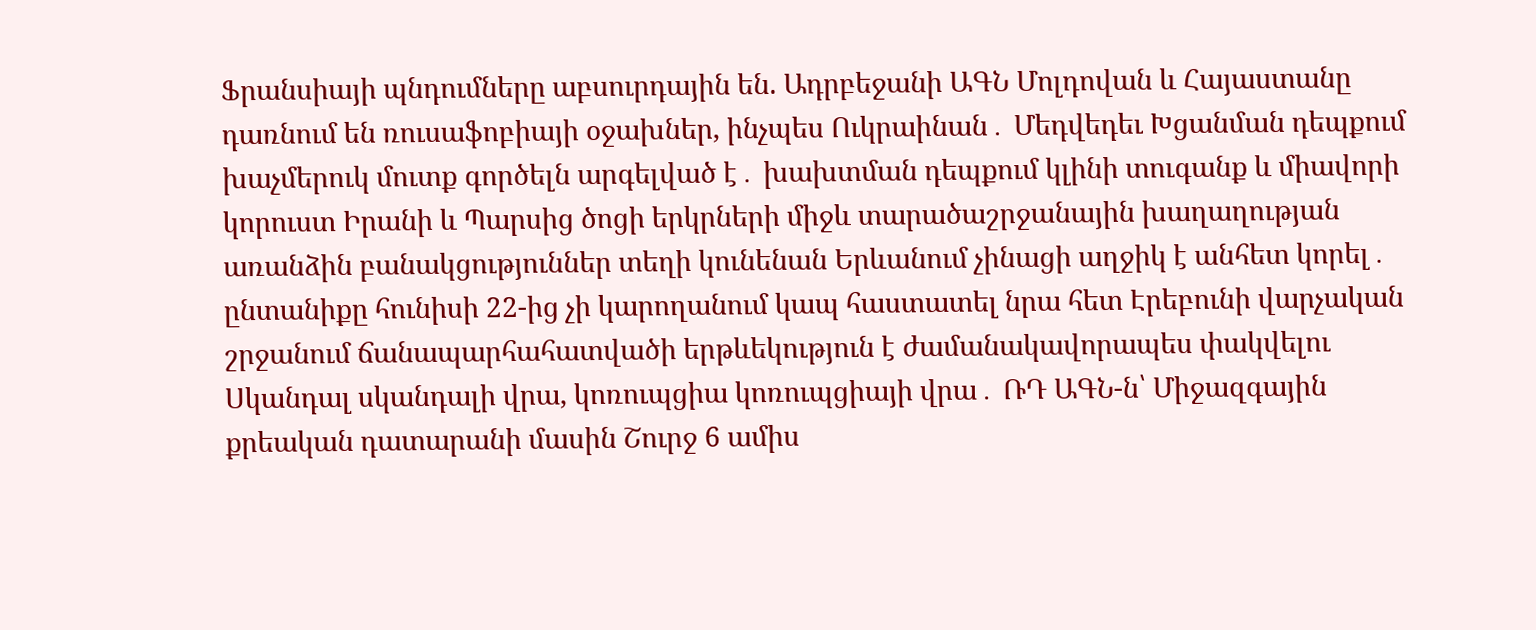Ֆրանսիայի պնդումները աբսուրդային են. Ադրբեջանի ԱԳՆ Մոլդովան և Հայաստանը դառնում են ռուսաֆոբիայի օջախներ, ինչպես Ուկրաինան․ Մեդվեդեւ Խցանման դեպքում խաչմերուկ մուտք գործելն արգելված է․ խախտման դեպքում կլինի տուգանք և միավորի կորուստ Իրանի և Պարսից ծոցի երկրների միջև տարածաշրջանային խաղաղության առանձին բանակցություններ տեղի կունենան Երևանում չինացի աղջիկ է անհետ կորել․ ընտանիքը հունիսի 22-ից չի կարողանում կապ հաստատել նրա հետ Էրեբունի վարչական շրջանում ճանապարհահատվածի երթևեկություն է ժամանակավորապես փակվելու Սկանդալ սկանդալի վրա, կոռուպցիա կոռուպցիայի վրա․ ՌԴ ԱԳՆ-ն՝ Միջազգային քրեական դատարանի մասին Շուրջ 6 ամիս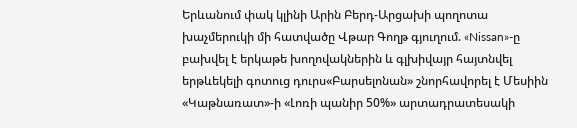Երևանում փակ կլինի Արին Բերդ-Արցախի պողոտա խաչմերուկի մի հատվածը Վթար Գողթ գյուղում. «Nissan»-ը բախվել է երկաթե խողովակներին և գլխիվայր հայտնվել երթևեկելի գոտուց դուրս«Բարսելոնան» շնորհավորել է Մեսիին «Կաթնառատ»-ի «Լոռի պանիր 50%» արտադրատեսակի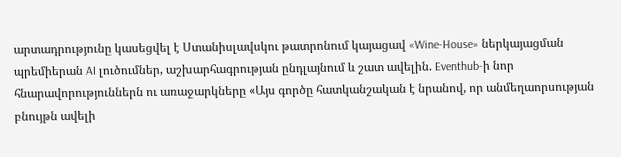արտադրությունը կասեցվել է Ստանիսլավսկու թատրոնում կայացավ «Wine-House» ներկայացման պրեմիերան AI լուծումներ, աշխարհագրության ընդլայնում և շատ ավելին. Eventhub-ի նոր հնարավորություններն ու առաջարկները «Այս գործը հատկանշական է նրանով, որ անմեղաորսության բնույթն ավելի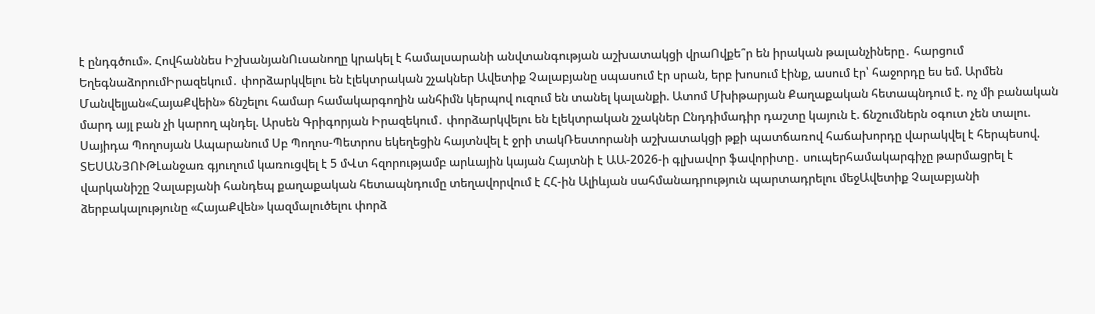է ընդգծում». Հովհաննես ԻշխանյանՈւսանողը կրակել է համալսարանի անվտանգության աշխատակցի վրաՈվքե՞ր են իրական թալանչիները․ հարցում ԵղեգնաձորումԻրազեկում․ փորձարկվելու են էլեկտրական շչակներ Ավետիք Չալաբյանը սպասում էր սրան, երբ խոսում էինք, ասում էր՝ հաջորդը ես եմ. Արմեն Մանվելյան«ՀայաՔվեին» ճնշելու համար համակարգողին անհիմն կերպով ուզում են տանել կալանքի. Ատոմ Մխիթարյան Քաղաքական հետապնդում է. ոչ մի բանական մարդ այլ բան չի կարող պնդել. Արսեն Գրիգորյան Իրազեկում․ փորձարկվելու են էլեկտրական շչակներ Ընդդիմադիր դաշտը կայուն է. ճնշումներն օգուտ չեն տալու. Սայիդա Պողոսյան Ապարանում Սբ Պողոս-Պետրոս եկեղեցին հայտնվել է ջրի տակՌեստորանի աշխատակցի թքի պատճառով հաճախորդը վարակվել է հերպեսով. ՏԵՍԱՆՅՈՒԹԼանջառ գյուղում կառուցվել է 5 մՎտ հզորությամբ արևային կայան Հայտնի է ԱԱ-2026-ի գլխավոր ֆավորիտը․ սուպերհամակարգիչը թարմացրել է վարկանիշը Չալաբյանի հանդեպ քաղաքական հետապնդումը տեղավորվում է ՀՀ-ին Ալիևյան սահմանադրություն պարտադրելու մեջԱվետիք Չալաբյանի ձերբակալությունը «ՀայաՔվեն» կազմալուծելու փորձ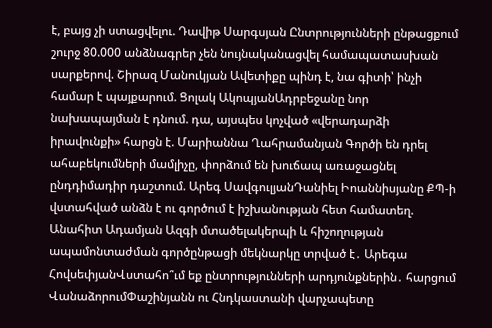է, բայց չի ստացվելու. Դավիթ Սարգսյան Ընտրությունների ընթացքում շուրջ 80.000 անձնագրեր չեն նույնականացվել համապատասխան սարքերով. Շիրազ Մանուկյան Ավետիքը պինդ է, նա գիտի՝ ինչի համար է պայքարում. Ցոլակ ԱկոպյանԱդրբեջանը նոր նախապայման է դնում. դա, այսպես կոչված «վերադարձի իրավունքի» հարցն է. Մարիաննա Ղահրամանյան Գործի են դրել ահաբեկումների մամլիչը, փորձում են խուճապ առաջացնել ընդդիմադիր դաշտում. Արեգ ՍավգուլյանԴանիել Իոաննիսյանը ՔՊ-ի վստահված անձն է ու գործում է իշխանության հետ համատեղ. Անահիտ Ադամյան Ազգի մտածելակերպի և հիշողության ապամոնտաժման գործընթացի մեկնարկը տրված է․ Արեգա ՀովսեփյանՎստահո՞ւմ եք ընտրությունների արդյունքներին․ հարցում ՎանաձորումՓաշինյանն ու Հնդկաստանի վարչապետը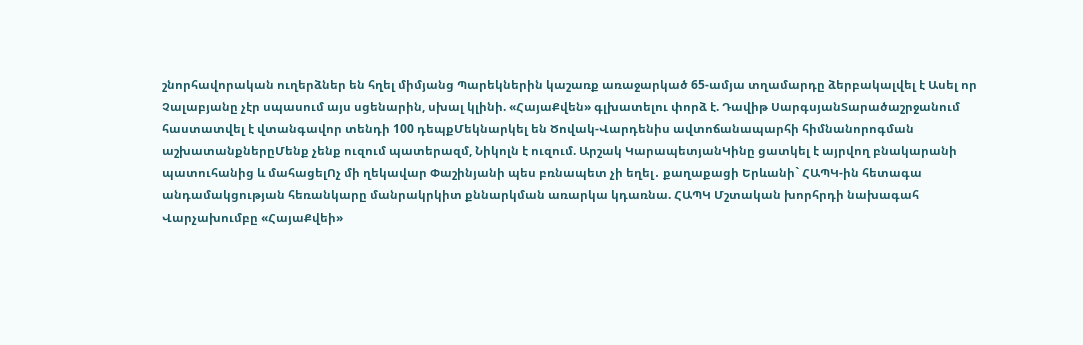շնորհավորական ուղերձներ են հղել միմյանց Պարեկներին կաշառք առաջարկած 65-ամյա տղամարդը ձերբակալվել է Ասել որ Չալաբյանը չէր սպասում այս սցենարին, սխալ կլինի. «ՀայաՔվեն» գլխատելու փորձ է. Դավիթ ՍարգսյանՏարածաշրջանում հաստատվել է վտանգավոր տենդի 100 դեպքՄեկնարկել են Ծովակ-Վարդենիս ավտոճանապարհի հիմնանորոգման աշխատանքներըՄենք չենք ուզում պատերազմ, Նիկոլն է ուզում. Արշակ ԿարապետյանԿինը ցատկել է այրվող բնակարանի պատուհանից և մահացելՈչ մի ղեկավար Փաշինյանի պես բռնապետ չի եղել․ քաղաքացի Երևանի` ՀԱՊԿ-ին հետագա անդամակցության հեռանկարը մանրակրկիտ քննարկման առարկա կդառնա. ՀԱՊԿ Մշտական խորհրդի նախագահ Վարչախումբը «ՀայաՔվեի»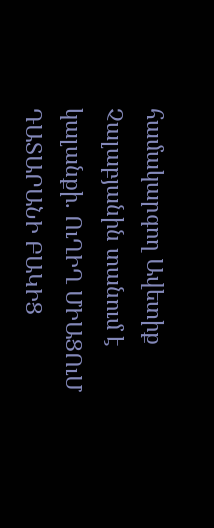համակարգող Ավետիք Չալաբյանին տանում է կալանքի. ՈւՂԻՂ ՄԻԱՑՈւՄ ԴԱՏԱՐԱՆԻ ԲԱԿԻՑ